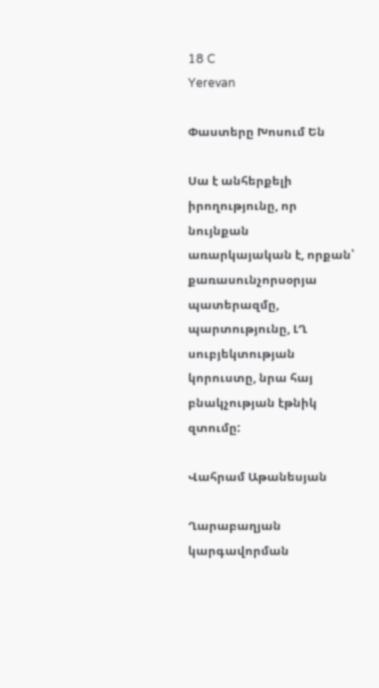18 C
Yerevan

Փաստերը Խոսում Են

Սա է անհերքելի իրողությունը, որ նույնքան առարկայական է, որքան՝ քառասունչորսօրյա պատերազմը, պարտությունը, ԼՂ սուբյեկտության կորուստը, նրա հայ բնակչության էթնիկ զտումը:

Վահրամ Աթանեսյան

Ղարաբաղյան կարգավորման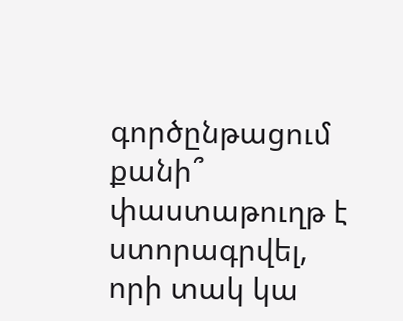գործընթացում քանի՞ փաստաթուղթ է ստորագրվել, որի տակ կա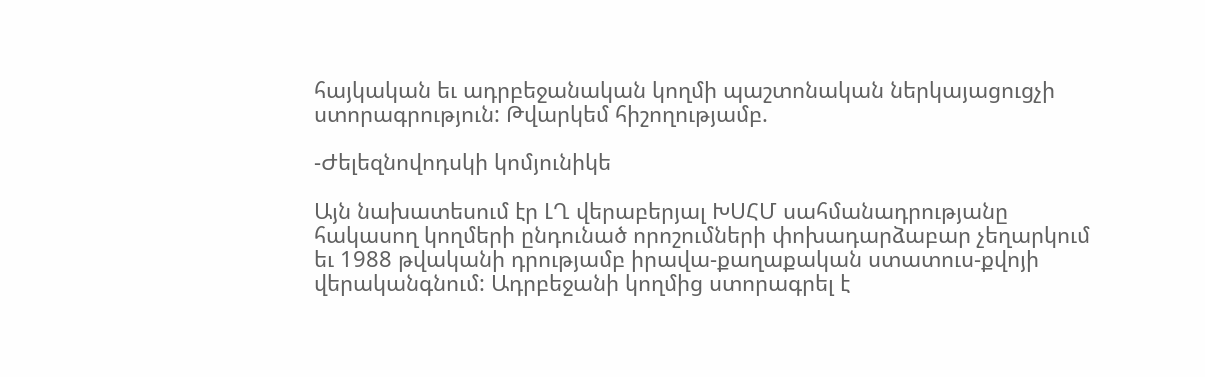հայկական եւ ադրբեջանական կողմի պաշտոնական ներկայացուցչի ստորագրություն: Թվարկեմ հիշողությամբ.

-Ժելեզնովոդսկի կոմյունիկե

Այն նախատեսում էր ԼՂ վերաբերյալ ԽՍՀՄ սահմանադրությանը հակասող կողմերի ընդունած որոշումների փոխադարձաբար չեղարկում եւ 1988 թվականի դրությամբ իրավա-քաղաքական ստատուս-քվոյի վերականգնում: Ադրբեջանի կողմից ստորագրել է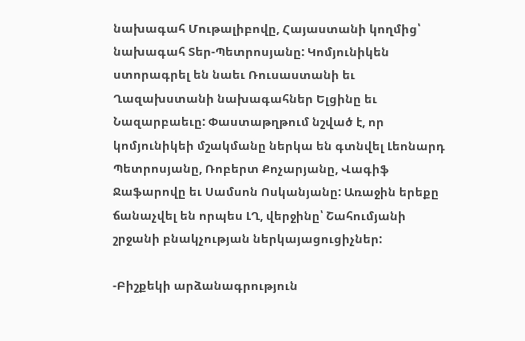նախագահ Մութալիբովը, Հայաստանի կողմից՝ նախագահ Տեր-Պետրոսյանը: Կոմյունիկեն ստորագրել են նաեւ Ռուսաստանի եւ Ղազախստանի նախագահներ Ելցինը եւ Նազարբաեւը: Փաստաթղթում նշված է, որ կոմյունիկեի մշակմանը ներկա են գտնվել Լեոնարդ Պետրոսյանը, Ռոբերտ Քոչարյանը, Վագիֆ Ջաֆարովը եւ Սամսոն Ոսկանյանը: Առաջին երեքը ճանաչվել են որպես ԼՂ, վերջինը՝ Շահումյանի շրջանի բնակչության ներկայացուցիչներ:

-Բիշքեկի արձանագրություն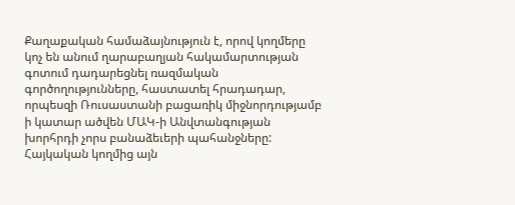Քաղաքական համաձայնություն է, որով կողմերը կոչ են անում ղարաբաղյան հակամարտության գոտում դադարեցնել ռազմական գործողությունները, հաստատել հրադադար, որպեսզի Ռուսաստանի բացառիկ միջնորդությամբ ի կատար ածվեն ՄԱԿ‑ի Անվտանգության խորհրդի չորս բանաձեւերի պահանջները: Հայկական կողմից այն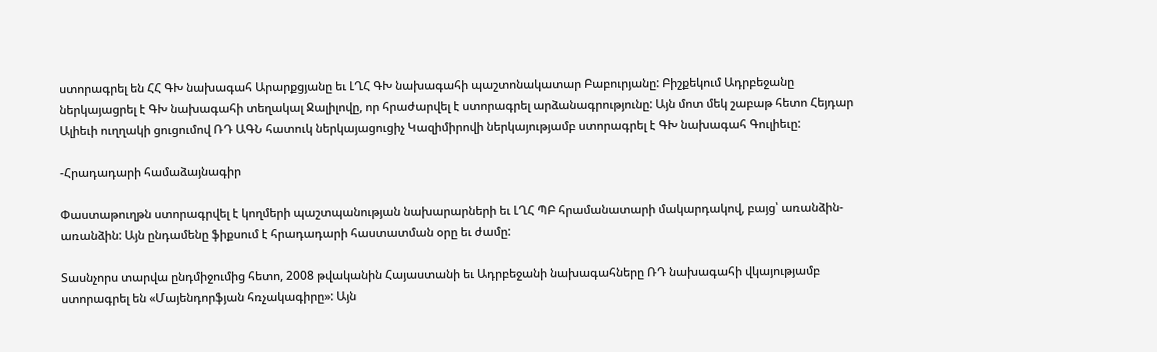ստորագրել են ՀՀ ԳԽ նախագահ Արարքցյանը եւ ԼՂՀ ԳԽ նախագահի պաշտոնակատար Բաբուրյանը: Բիշքեկում Ադրբեջանը ներկայացրել է ԳԽ նախագահի տեղակալ Ջալիլովը, որ հրաժարվել է ստորագրել արձանագրությունը: Այն մոտ մեկ շաբաթ հետո Հեյդար Ալիեւի ուղղակի ցուցումով ՌԴ ԱԳՆ հատուկ ներկայացուցիչ Կազիմիրովի ներկայությամբ ստորագրել է ԳԽ նախագահ Գուլիեւը:

-Հրադադարի համաձայնագիր

Փաստաթուղթն ստորագրվել է կողմերի պաշտպանության նախարարների եւ ԼՂՀ ՊԲ հրամանատարի մակարդակով, բայց՝ առանձին-առանձին: Այն ընդամենը ֆիքսում է հրադադարի հաստատման օրը եւ ժամը:

Տասնչորս տարվա ընդմիջումից հետո, 2008 թվականին Հայաստանի եւ Ադրբեջանի նախագահները ՌԴ նախագահի վկայությամբ ստորագրել են «Մայենդորֆյան հռչակագիրը»: Այն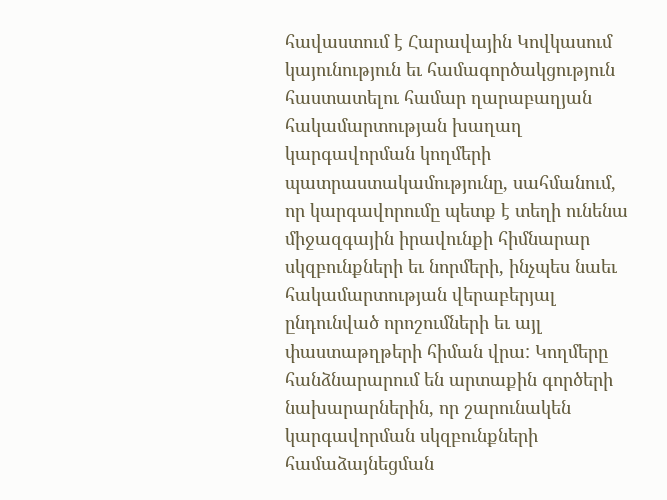հավաստում է Հարավային Կովկասում կայունություն եւ համագործակցություն հաստատելու համար ղարաբաղյան հակամարտության խաղաղ կարգավորման կողմերի պատրաստակամությունը, սահմանում, որ կարգավորումը պետք է տեղի ունենա միջազգային իրավունքի հիմնարար սկզբունքների եւ նորմերի, ինչպես նաեւ հակամարտության վերաբերյալ ընդունված որոշումների եւ այլ փաստաթղթերի հիման վրա: Կողմերը հանձնարարում են արտաքին գործերի նախարարներին, որ շարունակեն կարգավորման սկզբունքների համաձայնեցման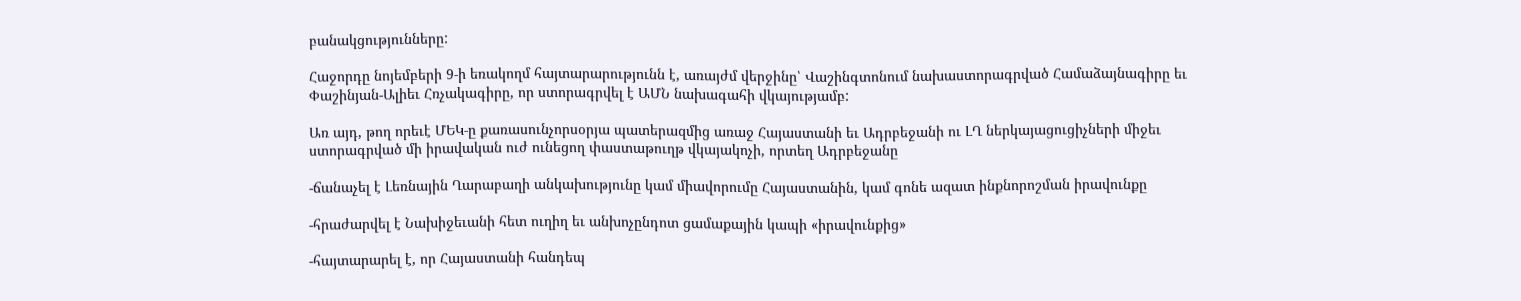բանակցությունները:

Հաջորդը նոյեմբերի 9‑ի եռակողմ հայտարարությունն է, առայժմ վերջինը՝ Վաշինգտոնում նախաստորագրված Համաձայնագիրը եւ Փաշինյան-Ալիեւ Հռչակագիրը, որ ստորագրվել է ԱՄՆ նախագահի վկայությամբ:

Առ այդ, թող որեւէ ՄԵԿ‑ը քառասունչորսօրյա պատերազմից առաջ Հայաստանի եւ Ադրբեջանի ու ԼՂ ներկայացուցիչների միջեւ ստորագրված մի իրավական ուժ ունեցող փաստաթուղթ վկայակոչի, որտեղ Ադրբեջանը

-ճանաչել է Լեռնային Ղարաբաղի անկախությունը կամ միավորումը Հայաստանին, կամ գոնե ազատ ինքնորոշման իրավունքը

-հրաժարվել է Նախիջեւանի հետ ուղիղ եւ անխոչընդոտ ցամաքային կապի «իրավունքից»

-հայտարարել է, որ Հայաստանի հանդեպ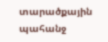տարածքային պահանջ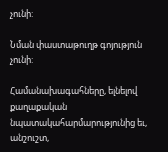չունի:

Նման փաստաթուղթ գոյություն չունի:

Համանախագահները, ելնելով քաղաքական նպատակահարմարությունից եւ, անշուշտ,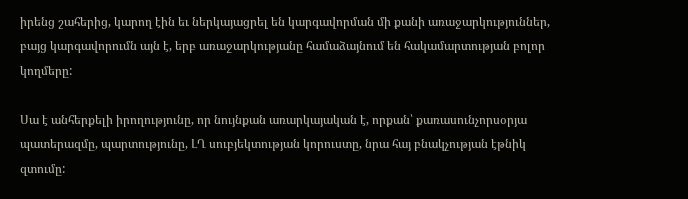իրենց շահերից, կարող էին եւ ներկայացրել են կարգավորման մի քանի առաջարկություններ, բայց կարգավորումն այն է, երբ առաջարկությանը համաձայնում են հակամարտության բոլոր կողմերը:

Սա է անհերքելի իրողությունը, որ նույնքան առարկայական է, որքան՝ քառասունչորսօրյա պատերազմը, պարտությունը, ԼՂ սուբյեկտության կորուստը, նրա հայ բնակչության էթնիկ զտումը: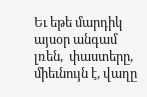Եւ եթե մարդիկ այսօր անգամ լռեն,  փաստերը, միեւնույն է, վաղը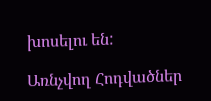խոսելու են:

Առնչվող Հոդվածներ